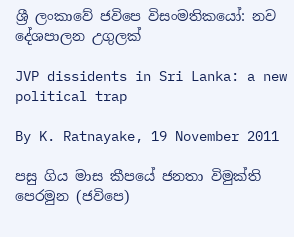ශ්‍රී ලංකාවේ ජවිපෙ විසංමතිකයෝ: නව දේශපාලන උගුලක්

JVP dissidents in Sri Lanka: a new political trap

By K. Ratnayake, 19 November 2011

පසු ගිය මාස කීපයේ ජනතා විමුක්ති පෙරමුන (ජවිපෙ)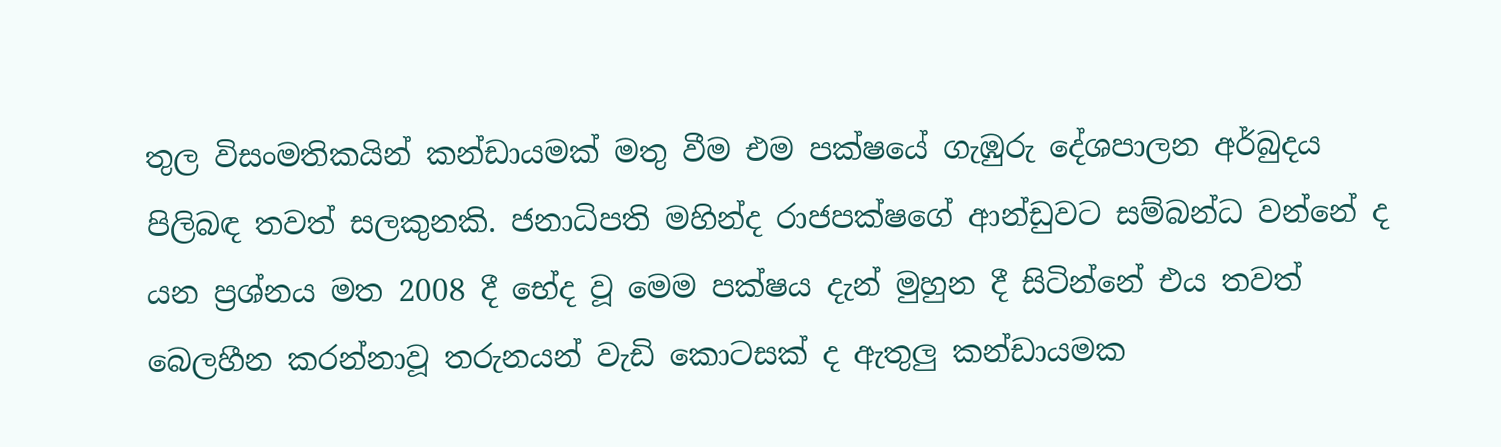තුල විසංමතිකයින් කන්ඩායමක් මතු වීම එම පක්ෂයේ ගැඹුරු දේශපාලන අර්බුදය පිලිබඳ තවත් සලකුනකි. ජනාධිපති මහින්ද රාජපක්ෂගේ ආන්ඩුවට සම්බන්ධ වන්නේ ද යන ප්‍රශ්නය මත 2008 දී භේද වූ මෙම පක්ෂය දැන් මුහුන දී සිටින්නේ එය තවත් බෙලහීන කරන්නාවූ තරුනයන් වැඩි කොටසක් ද ඇතුලු කන්ඩායමක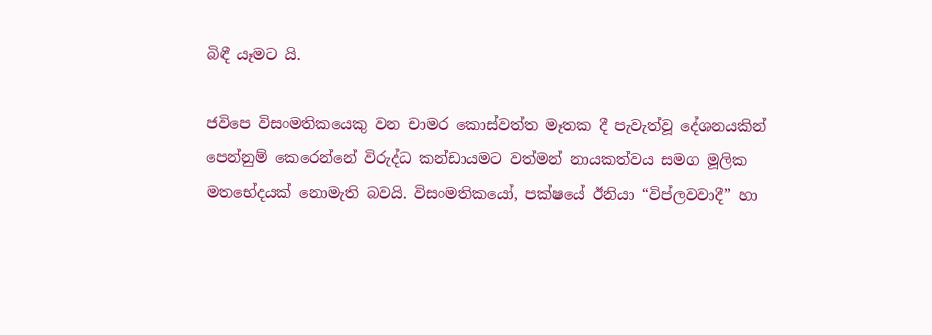බිඳී යෑමට යි.

ජවිපෙ විසංමතිකයෙකු වන චාමර කොස්වත්ත මෑතක දී පැවැත්වූ දේශනයකින් පෙන්නුම් කෙරෙන්නේ විරුද්ධ කන්ඩායමට වත්මන් නායකත්වය සමග මූලික මතභේදයක් නොමැති බවයි. විසංමතිකයෝ, පක්ෂයේ ඊනියා “විප්ලවවාදී” හා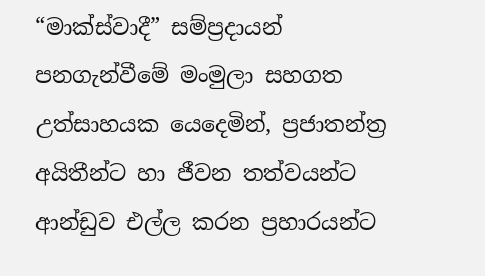“මාක්ස්වාදී” සම්ප්‍රදායන් පනගැන්වීමේ මංමුලා සහගත උත්සාහයක යෙදෙමින්, ප්‍රජාතන්ත්‍ර අයිතීන්ට හා ජීවන තත්වයන්ට ආන්ඩුව එල්ල කරන ප්‍රහාරයන්ට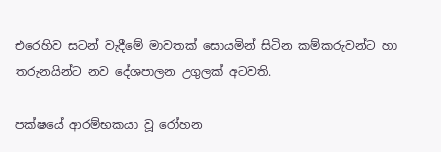එරෙහිව සටන් වැදීමේ මාවතක් සොයමින් සිටින කම්කරුවන්ට හා තරුනයින්ට නව දේශපාලන උගුලක් අටවති.

පක්ෂයේ ආරම්භකයා වූ රෝහන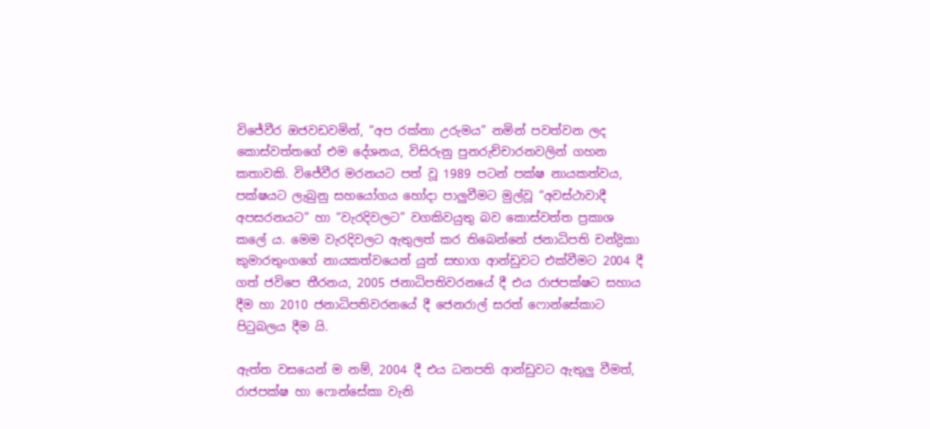විජේවීර ඔජවඩවමින්, “අප රක්නා උරුමය” නමින් පවත්වන ලද කොස්වත්තගේ එම දේශනය, විසිරුනු පුනරුච්චාරනවලින් ගහන කතාවකි. විජේවීර මරනයට පත් වූ 1989 පටන් පක්ෂ නායකත්වය, පක්ෂයට ලැබුනු සහයෝගය හෝදා පාලුවීමට මුල්වූ “අවස්ථාවාදී අපසරනයට” හා “වැරදිවලට” වගකිවයුතු බව කොස්වත්ත ප්‍රකාශ කලේ ය. මෙම වැරදිවලට ඇතුලත් කර තිබෙන්නේ ජනාධිපති චන්ද්‍රිකා කුමාරතුංගගේ නායකත්වයෙන් යුත් සභාග ආන්ඩුවට එක්වීමට 2004 දී ගත් ජවිපෙ තීරනය, 2005 ජනාධිපතිවරනයේ දී එය රාජපක්ෂට සහාය දීම හා 2010 ජනාධිපතිවරනයේ දී ජෙනරාල් සරත් ෆොන්සේකාට පිටුබලය දීම යි.

ඇත්ත වසයෙන් ම නම්, 2004 දී එය ධනපති ආන්ඩුවට ඇතුලු වීමත්, රාජපක්ෂ හා ෆොන්සේකා වැනි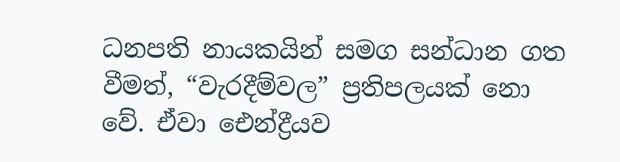ධනපති නායකයින් සමග සන්ධාන ගත වීමත්, “වැරදීම්වල” ප්‍රතිපලයක් නො වේ. ඒවා ඓන්ද්‍රීයව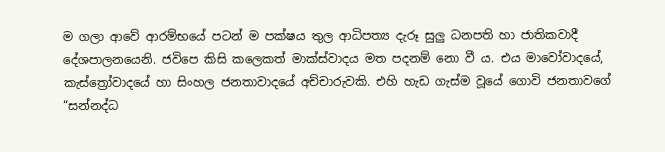ම ගලා ආවේ ආරම්භයේ පටන් ම පක්ෂය තුල ආධිපත්‍ය දැරූ සුලු ධනපති හා ජාතිකවාදී දේශපාලනයෙනි. ජවිපෙ කිසි කලෙකත් මාක්ස්වාදය මත පදනම් නො වී ය. එය මාවෝවාදයේ, කැස්ත්‍රෝවාදයේ හා සිංහල ජනතාවාදයේ අච්චාරුවකි. එහි හැඩ ගැස්ම වූයේ ගොවි ජනතාවගේ “සන්නද්ධ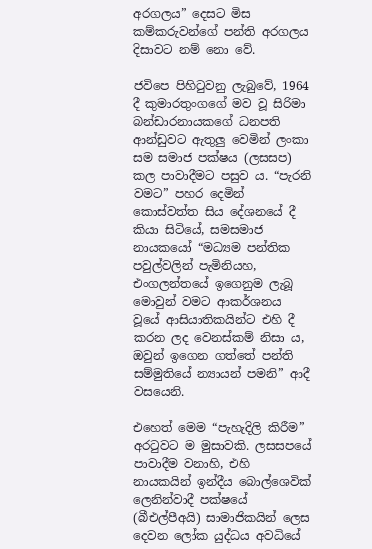අරගලය” දෙසට මිස කම්කරුවන්ගේ පන්ති අරගලය දිසාවට නම් නො වේ.

ජවිපෙ පිහිටුවනු ලැබුවේ, 1964 දී කුමාරතුංගගේ මව වූ සිරිමා බන්ඩාරනායකගේ ධනපති ආන්ඩුවට ඇතුලු වෙමින් ලංකා සම සමාජ පක්ෂය (ලසසප) කල පාවාදීමට පසුව ය. “පැරනි වමට” පහර දෙමින් කොස්වත්ත සිය දේශනයේ දී කියා සිටියේ, සමසමාජ නායකයෝ “මධ්‍යම පන්තික පවුල්වලින් පැමිනියහ, එංගලන්තයේ ඉගෙනුම ලැබූ මොවුන් වමට ආකර්ශනය වූයේ ආසියාතිකයින්ට එහි දී කරන ලද වෙනස්කම් නිසා ය, ඔවුන් ඉගෙන ගත්තේ පන්ති සම්මුතියේ න්‍යායන් පමනි” ආදී වසයෙනි.

එහෙත් මෙම “පැහැදිලි කිරීම” අරටුවට ම මුසාවකි. ලසසපයේ පාවාදීම වනාහි, එහි නායකයින් ඉන්දීය බොල්ශෙවික් ලෙනින්වාදී පක්ෂයේ (බීඑල්පීඅයි) සාමාජිකයින් ලෙස දෙවන ලෝක යුද්ධය අවධියේ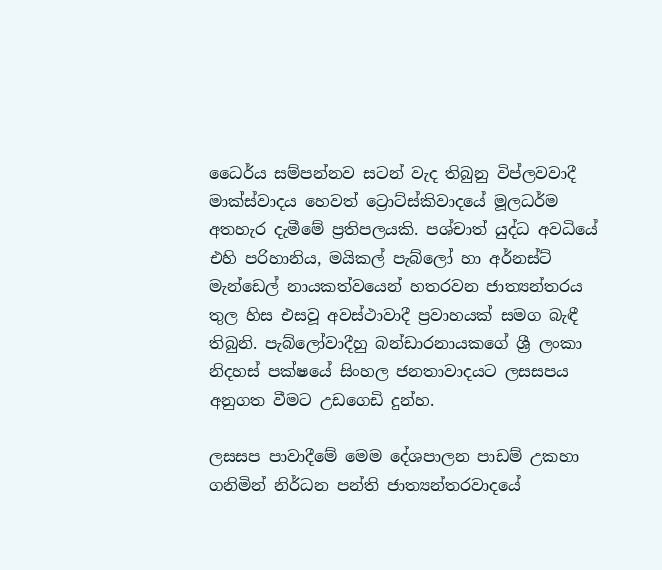ධෛර්ය සම්පන්නව සටන් වැද තිබුනු විප්ලවවාදී මාක්ස්වාදය හෙවත් ට්‍රොට්ස්කිවාදයේ මූලධර්ම අතහැර දැමීමේ ප්‍රතිපලයකි. පශ්චාත් යුද්ධ අවධියේ එහි පරිහානිය, මයිකල් පැබ්ලෝ හා අර්නස්ට් මැන්ඩෙල් නායකත්වයෙන් හතරවන ජාත්‍යන්තරය තුල හිස එසවූ අවස්ථාවාදී ප්‍රවාහයක් සමග බැඳී තිබුනි. පැබ්ලෝවාදීහු බන්ඩාරනායකගේ ශ්‍රී ලංකා නිදහස් පක්ෂයේ සිංහල ජනතාවාදයට ලසසපය අනුගත වීමට උඩගෙඩි දුන්හ.

ලසසප පාවාදීමේ මෙම දේශපාලන පාඩම් උකහා ගනිමින් නිර්ධන පන්ති ජාත්‍යන්තරවාදයේ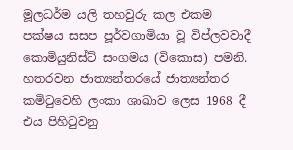මූලධර්ම යලි තහවුරු කල එකම පක්ෂය සසප පූර්වගාමියා වූ විප්ලවවාදී කොමියුනිස්ට් සංගමය (විකොස) පමනි. හතරවන ජාත්‍යන්තරයේ ජාත්‍යන්තර කමිටුවෙහි ලංකා ශාඛාව ලෙස 1968 දී එය පිහිටුවනු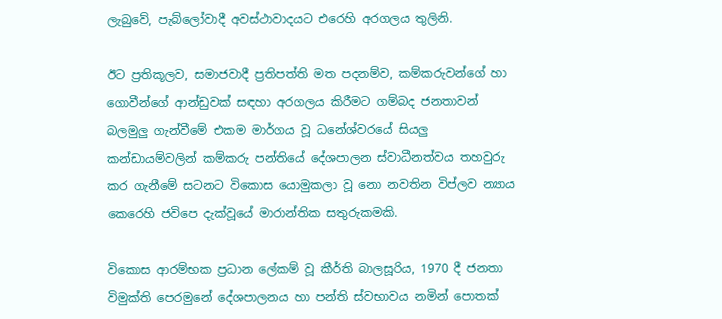ලැබුවේ, පැබ්ලෝවාදී අවස්ථාවාදයට එරෙහි අරගලය තුලිනි.

ඊට ප්‍රතිකූලව, සමාජවාදී ප්‍රතිපත්ති මත පදනම්ව, කම්කරුවන්ගේ හා ගොවීන්ගේ ආන්ඩුවක් සඳහා අරගලය කිරීමට ගම්බද ජනතාවන් බලමුලු ගැන්වීමේ එකම මාර්ගය වූ ධනේශ්වරයේ සියලු කන්ඩායම්වලින් කම්කරු පන්තියේ දේශපාලන ස්වාධීනත්වය තහවුරු කර ගැනීමේ සටනට විකොස යොමුකලා වූ නො නවතින විප්ලව න්‍යාය කෙරෙහි ජවිපෙ දැක්වූයේ මාරාන්තික සතුරුකමකි.

විකොස ආරම්භක ප්‍රධාන ලේකම් වූ කීර්ති බාලසූරිය, 1970 දී ජනතා විමුක්ති පෙරමුනේ දේශපාලනය හා පන්ති ස්වභාවය නමින් පොතක්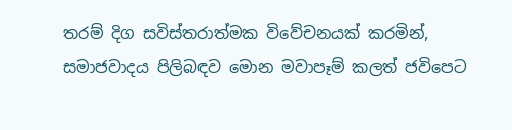තරම් දිග සවිස්තරාත්මක විවේචනයක් කරමින්, සමාජවාදය පිලිබඳව මොන මවාපෑම් කලත් ජවිපෙට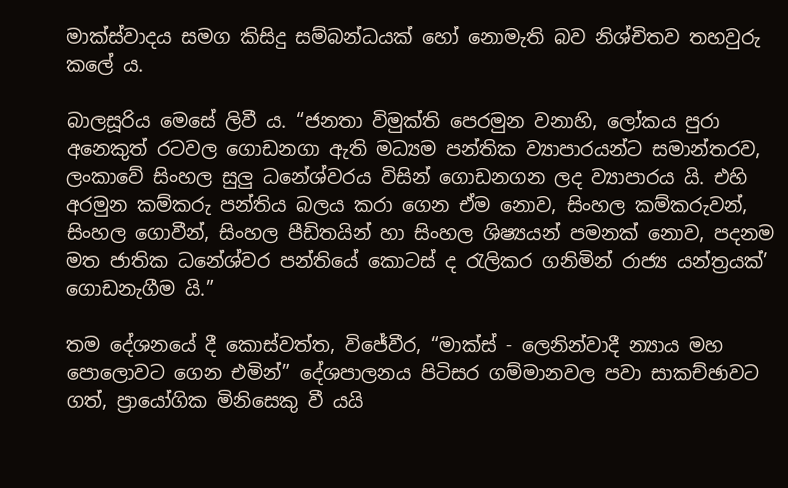මාක්ස්වාදය සමග කිසිදු සම්බන්ධයක් හෝ නොමැති බව නිශ්චිතව තහවුරු කලේ ය.

බාලසූරිය මෙසේ ලිවී ය. “ජනතා විමුක්ති පෙරමුන වනාහි, ලෝකය පුරා අනෙකුත් රටවල ගොඩනගා ඇති මධ්‍යම පන්තික ව්‍යාපාරයන්ට සමාන්තරව, ලංකාවේ සිංහල සුලු ධනේශ්වරය විසින් ගොඩනගන ලද ව්‍යාපාරය යි. එහි අරමුන කම්කරු පන්තිය බලය කරා ගෙන ඒම නොව, සිංහල කම්කරුවන්, සිංහල ගොවීන්, සිංහල පීඩිතයින් හා සිංහල ශිෂ්‍යයන් පමනක් නොව, පදනම මත ජාතික ධනේශ්වර පන්තියේ කොටස් ද රැලිකර ගනිමින් රාජ්‍ය යන්ත්‍රයක්’ ගොඩනැගීම යි.”

තම දේශනයේ දී කොස්වත්ත, විජේවීර, “මාක්ස් - ලෙනින්වාදී න්‍යාය මහ පොලොවට ගෙන එමින්” දේශපාලනය පිටිසර ගම්මානවල පවා සාකච්ඡාවට ගත්, ප්‍රායෝගික මිනිසෙකු වී යයි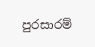පුරසාරම්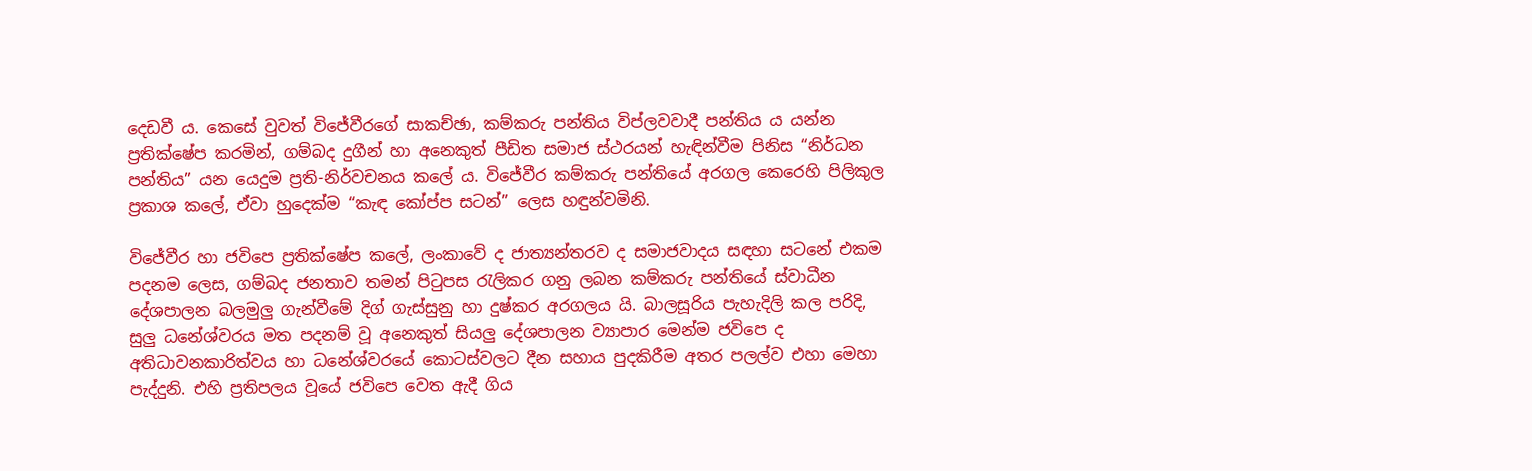දෙඩවී ය. කෙසේ වුවත් විජේවීරගේ සාකච්ඡා, කම්කරු පන්තිය විප්ලවවාදී පන්තිය ය යන්න ප්‍රතික්ෂේප කරමින්, ගම්බද දුගීන් හා අනෙකුත් පීඩිත සමාජ ස්ථරයන් හැඳින්වීම පිනිස “නිර්ධන පන්තිය” යන යෙදුම ප්‍රති-නිර්වචනය කලේ ය. විජේවීර කම්කරු පන්තියේ අරගල කෙරෙහි පිලිකුල ප්‍රකාශ කලේ, ඒවා හුදෙක්ම “කැඳ කෝප්ප සටන්” ලෙස හඳුන්වමිනි.

විජේවීර හා ජවිපෙ ප්‍රතික්ෂේප කලේ, ලංකාවේ ද ජාත්‍යන්තරව ද සමාජවාදය සඳහා සටනේ එකම පදනම ලෙස, ගම්බද ජනතාව තමන් පිටුපස රැලිකර ගනු ලබන කම්කරු පන්තියේ ස්වාධීන දේශපාලන බලමුලු ගැන්වීමේ දිග් ගැස්සුනු හා දුෂ්කර අරගලය යි. බාලසූරිය පැහැදිලි කල පරිදි, සුලු ධනේශ්වරය මත පදනම් වූ අනෙකුත් සියලු දේශපාලන ව්‍යාපාර මෙන්ම ජවිපෙ ද අතිධාවනකාරිත්වය හා ධනේශ්වරයේ කොටස්වලට දීන සහාය පුදකිරීම අතර පලල්ව එහා මෙහා පැද්දුනි. එහි ප්‍රතිපලය වූයේ ජවිපෙ වෙත ඇදී ගිය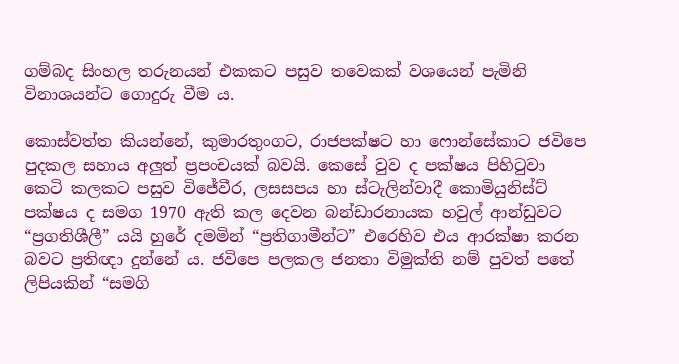ගම්බද සිංහල තරුනයන් එකකට පසුව තවෙකක් වශයෙන් පැමිනි විනාශයන්ට ගොදුරු වීම ය.

කොස්වත්ත කියන්නේ, කුමාරතුංගට, රාජපක්ෂට හා ෆොන්සේකාට ජවිපෙ පුදකල සහාය අලුත් ප්‍රපංචයක් බවයි. කෙසේ වුව ද පක්ෂය පිහිටුවා කෙටි කලකට පසුව විජේවීර, ලසසපය හා ස්ටැලින්වාදී කොමියුනිස්ට් පක්ෂය ද සමග 1970 ඇති කල දෙවන බන්ඩාරනායක හවුල් ආන්ඩුවට “ප්‍රගතිශීලී” යයි හුරේ දමමින් “ප්‍රතිගාමීන්ට” එරෙහිව එය ආරක්ෂා කරන බවට ප්‍රතිඥා දුන්නේ ය. ජවිපෙ පලකල ජනතා විමුක්ති නම් පුවත් පතේ ලිපියකින් “සමගි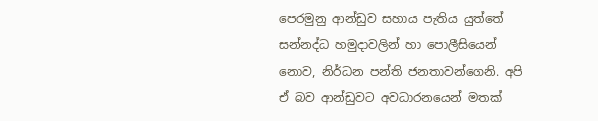පෙරමුනු ආන්ඩුව සහාය පැතිය යුත්තේ සන්නද්ධ හමුදාවලින් හා පොලීසියෙන් නොව, නිර්ධන පන්ති ජනතාවන්ගෙනි. අපි ඒ බව ආන්ඩුවට අවධාරනයෙන් මතක්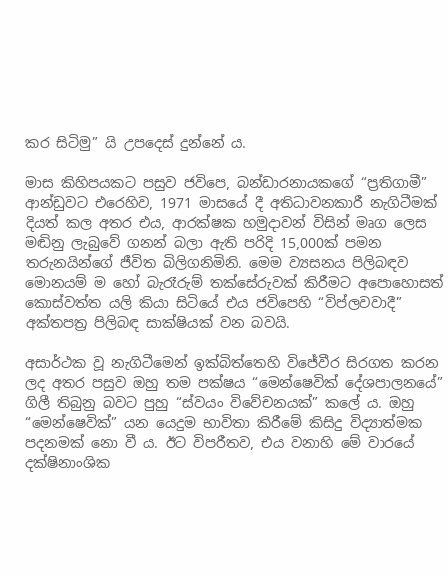කර සිටිමු” යි උපදෙස් දුන්නේ ය.

මාස කිහිපයකට පසුව ජවිපෙ, බන්ඩාරනායකගේ “ප්‍රතිගාමී” ආන්ඩුවට එරෙහිව, 1971 මාසයේ දී අතිධාවනකාරී නැගිටීමක් දියත් කල අතර එය, ආරක්ෂක හමුදාවන් විසින් මෘග ලෙස මඬිනු ලැබුවේ ගනන් බලා ඇති පරිදි 15,000ක් පමන තරුනයින්ගේ ජීවිත බිලිගනිමිනි. මෙම ව්‍යසනය පිලිබඳව මොනයම් ම හෝ බැරෑරුම් තක්සේරුවක් කිරීමට අපොහොසත් කොස්වත්ත යලි කියා සිටියේ එය ජවිපෙහි “විප්ලවවාදී” අක්තපත්‍ර පිලිබඳ සාක්ෂියක් වන බවයි.

අසාර්ථක වූ නැගිටීමෙන් ඉක්බිත්තෙහි විජේවීර සිරගත කරන ලද අතර පසුව ඔහු තම පක්ෂය “මෙන්ෂෙවික් දේශපාලනයේ” ගිලී තිබුනු බවට පුහු “ස්වයං විවේචනයක්” කලේ ය. ඔහු “මෙන්ෂෙවික්” යන යෙදුම භාවිතා කිරීමේ කිසිදු විද්‍යාත්මක පදනමක් නො වී ය. ඊට විපරීතව, එය වනාහි මේ වාරයේ දක්ෂිනාංශික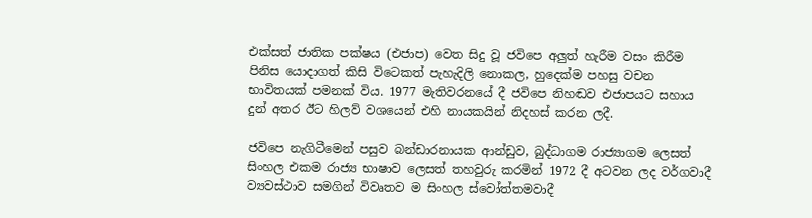එක්සත් ජාතික පක්ෂය (එජාප) වෙත සිදු වූ ජවිපෙ අලුත් හැරීම වසං කිරීම පිනිස යොදාගත් කිසි විටෙකත් පැහැදිලි නොකල, හුදෙක්ම පහසු වචන භාවිතයක් පමනක් විය. 1977 මැතිවරනයේ දී ජවිපෙ නිහඬව එජාපයට සහාය දුන් අතර ඊට හිලව් වශයෙන් එහි නායකයින් නිදහස් කරන ලදී.

ජවිපෙ නැගිටීමෙන් පසුව බන්ඩාරනායක ආන්ඩුව, බුද්ධාගම රාජ්‍යාගම ලෙසත් සිංහල එකම රාජ්‍ය භාෂාව ලෙසත් තහවුරු කරමින් 1972 දී අටවන ලද වර්ගවාදී ව්‍යවස්ථාව සමගින් විවෘතව ම සිංහල ස්වෝත්තමවාදී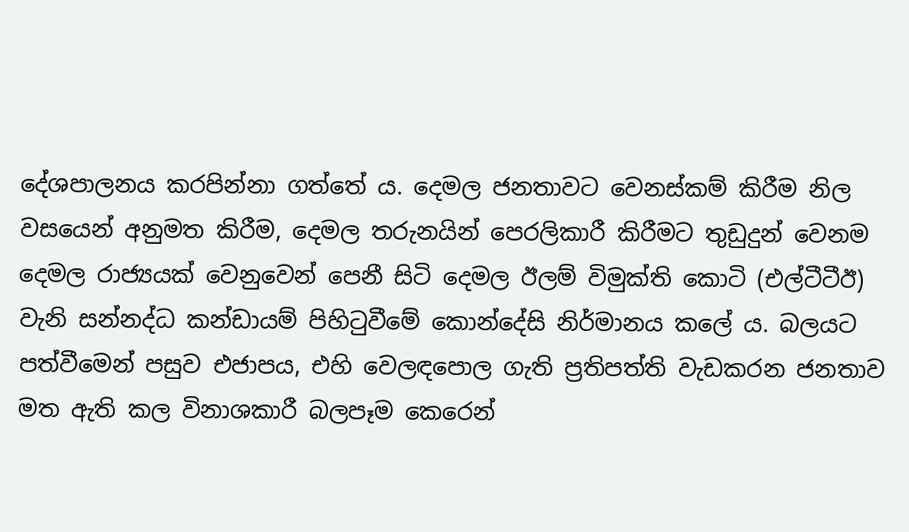දේශපාලනය කරපින්නා ගත්තේ ය. දෙමල ජනතාවට වෙනස්කම් කිරීම නිල වසයෙන් අනුමත කිරීම, දෙමල තරුනයින් පෙරලිකාරී කිරීමට තුඩුදුන් වෙනම දෙමල රාජ්‍යයක් වෙනුවෙන් පෙනී සිටි දෙමල ඊලම් විමුක්ති කොටි (එල්ටීටීඊ) වැනි සන්නද්ධ කන්ඩායම් පිහිටුවීමේ කොන්දේසි නිර්මානය කලේ ය. බලයට පත්වීමෙන් පසුව එජාපය, එහි වෙලඳපොල ගැති ප්‍රතිපත්ති වැඩකරන ජනතාව මත ඇති කල විනාශකාරී බලපෑම කෙරෙන්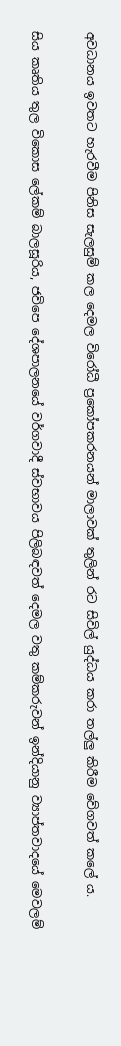අවධානය ඉවතට හැරවීම පිනිස සැලසුම් කල දෙමල විරෝධී ප්‍රකෝපකරනයන් මාලාවක් තුලින් රට සිවිල් යුද්ධය කරා තල්ලු කිරීම වේගවත් කලේ ය.

සිය කෘතිය තුල විකොස ලේකම් බාලසූරිය, ජවිපෙ දේශපාලනයේ වර්ගවාදී ස්වභාවය පිලිබඳවත් දෙමල වතු කම්කරුවන් ඉන්දියානු ව්‍යාප්තවාදයේ මෙවලම්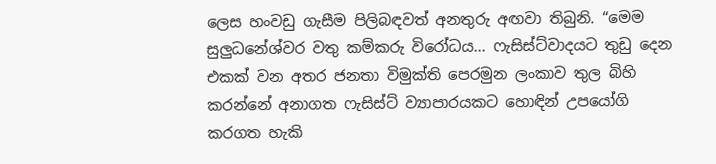ලෙස හංවඩු ගැසීම පිලිබඳවත් අනතුරු අඟවා තිබුනි. “මෙම සුලුධනේශ්වර වතු කම්කරු විරෝධය... ෆැසිස්ට්වාදයට තුඩු දෙන එකක් වන අතර ජනතා විමුක්ති පෙරමුන ලංකාව තුල බිහි කරන්නේ අනාගත ෆැසිස්ට් ව්‍යාපාරයකට හොඳින් උපයෝගි කරගත හැකි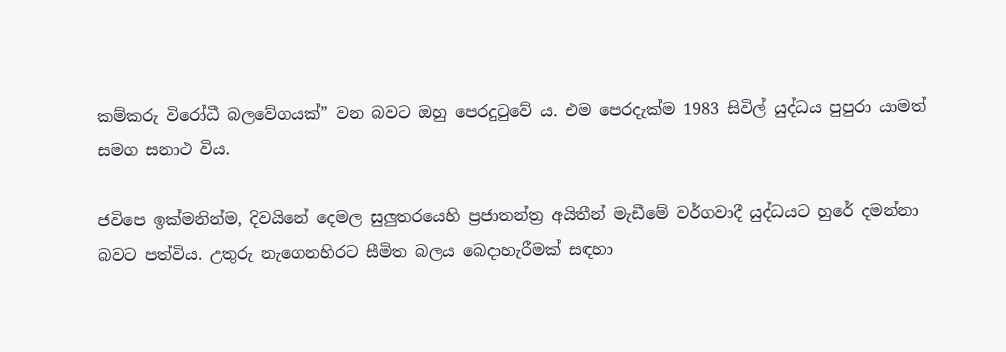කම්කරු විරෝධී බලවේගයක්” වන බවට ඔහු පෙරදුටුවේ ය. එම පෙරදැක්ම 1983 සිවිල් යුද්ධය පුපුරා යාමත් සමග සනාථ විය.

ජවිපෙ ඉක්මනින්ම, දිවයිනේ දෙමල සුලුතරයෙහි ප්‍රජාතන්ත්‍ර අයිතීන් මැඩීමේ වර්ගවාදී යුද්ධයට හුරේ දමන්නා බවට පත්විය. උතුරු නැගෙනහිරට සීමිත බලය බෙදාහැරීමක් සඳහා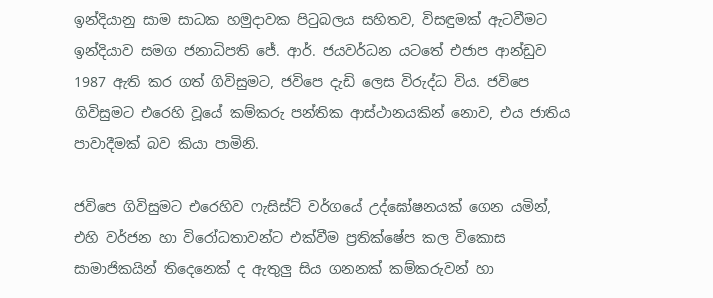ඉන්දියානු සාම සාධක හමුදාවක පිටුබලය සහිතව, විසඳුමක් ඇටවීමට ඉන්දියාව සමග ජනාධිපති ජේ. ආර්. ජයවර්ධන යටතේ එජාප ආන්ඩුව 1987 ඇති කර ගත් ගිවිසුමට, ජවිපෙ දැඩි ලෙස විරුද්ධ විය. ජවිපෙ ගිවිසුමට එරෙහි වූයේ කම්කරු පන්තික ආස්ථානයකින් නොව, එය ජාතිය පාවාදීමක් බව කියා පාමිනි.

ජවිපෙ ගිවිසුමට එරෙහිව ෆැසිස්ට් වර්ගයේ උද්ඝෝෂනයක් ගෙන යමින්, එහි වර්ජන හා විරෝධතාවන්ට එක්වීම ප්‍රතික්ෂේප කල විකොස සාමාජිකයින් තිදෙනෙක් ද ඇතුලු සිය ගනනක් කම්කරුවන් හා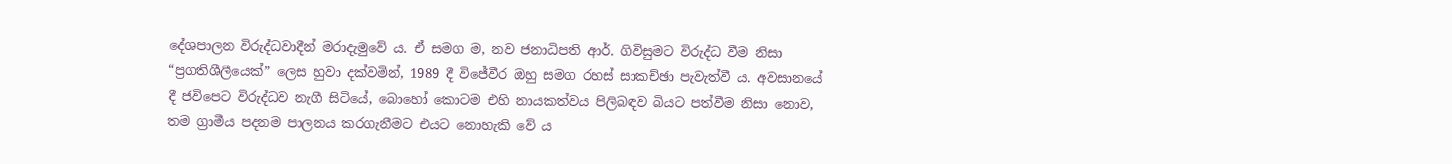දේශපාලන විරුද්ධවාදීන් මරාදැමුවේ ය. ඒ සමග ම, නව ජනාධිපති ආර්. ගිවිසුමට විරුද්ධ වීම නිසා “ප්‍රගතිශීලීයෙක්” ලෙස හුවා දක්වමින්, 1989 දී විජේවීර ඔහු සමග රහස් සාකච්ඡා පැවැත්වී ය. අවසානයේ දී ජවිපෙට විරුද්ධව නැගී සිටියේ, බොහෝ කොටම එහි නායකත්වය පිලිබඳව බියට පත්වීම නිසා නොව, තම ග්‍රාමීය පදනම පාලනය කරගැනීමට එයට නොහැකි වේ ය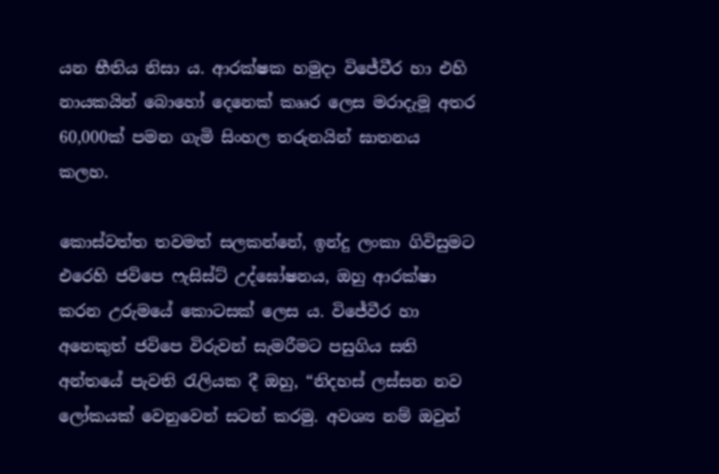යන භීතිය නිසා ය. ආරක්ෂක හමුදා විජේවීර හා එහි නායකයින් බොහෝ දෙනෙක් කෲර ලෙස මරාදැමූ අතර 60,000ක් පමන ගැමි සිංහල තරුනයින් ඝාතනය කලහ.

කොස්වත්ත තවමත් සලකන්නේ, ඉන්දු ලංකා ගිවිසුමට එරෙහි ජවිපෙ ෆැසිස්ට් උද්ඝෝෂනය, ඔහු ආරක්ෂා කරන උරුමයේ කොටසක් ලෙස ය. විජේවීර හා අනෙකුත් ජවිපෙ විරුවන් සැමරීමට පසුගිය සති අන්තයේ පැවති රැලියක දී ඔහු, “නිදහස් ලස්සන නව ලෝකයක් වෙනුවෙන් සටන් කරමු. අවශ්‍ය නම් ඔවුන්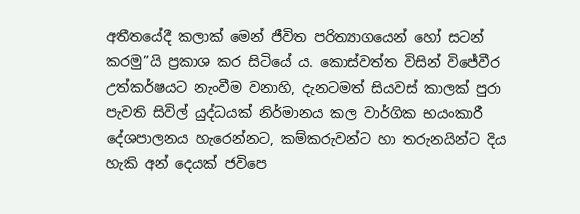අතීතයේදී කලාක් මෙන් ජීවිත පරිත්‍යාගයෙන් හෝ සටන් කරමු”යි ප්‍රකාශ කර සිටියේ ය. කොස්වත්ත විසින් විජේවීර උත්කර්ෂයට නැංවීම වනාහි, දැනටමත් සියවස් කාලක් පුරා පැවති සිවිල් යුද්ධයක් නිර්මානය කල වාර්ගික භයංකාරී දේශපාලනය හැරෙන්නට, කම්කරුවන්ට හා තරුනයින්ට දිය හැකි අන් දෙයක් ජවිපෙ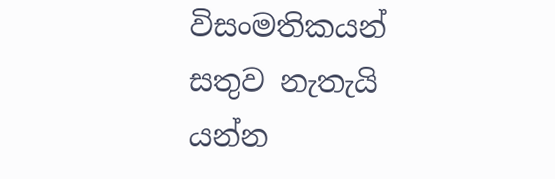විසංමතිකයන් සතුව නැතැයි යන්න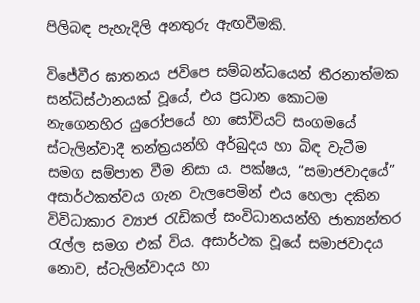පිලිබඳ පැහැදිලි අනතුරු ඇඟවීමකි.

විජේවීර ඝාතනය ජවිපෙ සම්බන්ධයෙන් තීරනාත්මක සන්ධිස්ථානයක් වූයේ, එය ප්‍රධාන කොටම නැගෙනහිර යුරෝපයේ හා සෝවියට් සංගමයේ ස්ටැලින්වාදී තන්ත්‍රයන්හි අර්බුදය හා බිඳ වැටීම සමග සම්පාත වීම නිසා ය. පක්ෂය, “සමාජවාදයේ” අසාර්ථකත්වය ගැන වැලපෙමින් එය හෙලා දකින විවිධාකාර ව්‍යාජ රැඩිකල් සංවිධානයන්හි ජාත්‍යන්තර රැල්ල සමග එක් විය. අසාර්ථක වූයේ සමාජවාදය නොව, ස්ටැලින්වාදය හා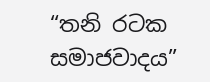“තනි රටක සමාජවාදය”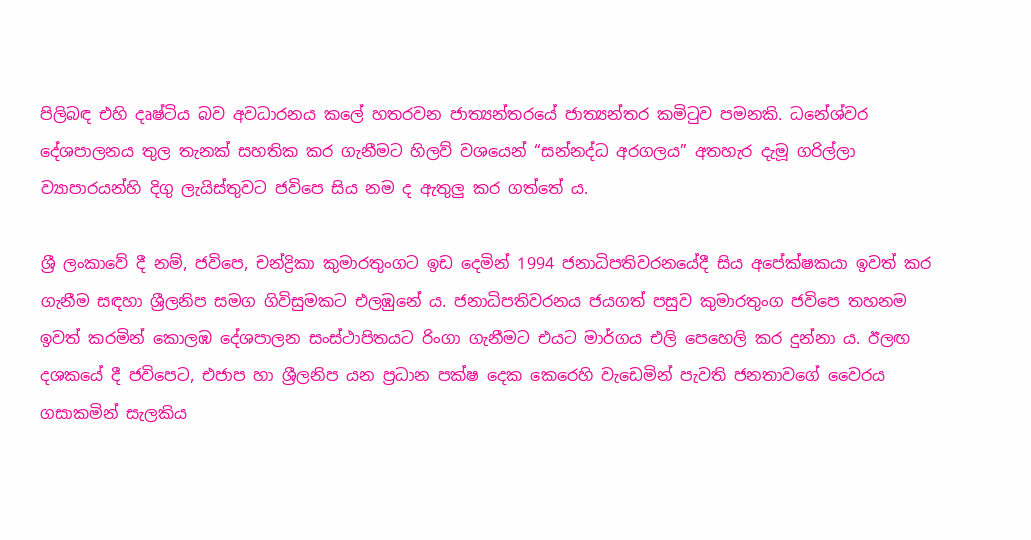පිලිබඳ එහි දෘෂ්ටිය බව අවධාරනය කලේ හතරවන ජාත්‍යන්තරයේ ජාත්‍යන්තර කමිටුව පමනකි. ධනේශ්වර දේශපාලනය තුල තැනක් සහතික කර ගැනීමට හිලව් වශයෙන් “සන්නද්ධ අරගලය” අතහැර දැමූ ගරිල්ලා ව්‍යාපාරයන්හි දිගු ලැයිස්තුවට ජවිපෙ සිය නම ද ඇතුලු කර ගත්තේ ය.

ශ්‍රී ලංකාවේ දී නම්, ජවිපෙ, චන්ද්‍රිකා කුමාරතුංගට ඉඩ දෙමින් 1994 ජනාධිපතිවරනයේදී සිය අපේක්ෂකයා ඉවත් කර ගැනීම සඳහා ශ්‍රීලනිප සමග ගිවිසුමකට එලඹුනේ ය. ජනාධිපතිවරනය ජයගත් පසුව කුමාරතුංග ජවිපෙ තහනම ඉවත් කරමින් කොලඹ දේශපාලන සංස්ථාපිතයට රිංගා ගැනීමට එයට මාර්ගය එලි පෙහෙලි කර දුන්නා ය. ඊලඟ දශකයේ දී ජවිපෙට, එජාප හා ශ්‍රීලනිප යන ප්‍රධාන පක්ෂ දෙක කෙරෙහි වැඩෙමින් පැවති ජනතාවගේ වෛරය ගසාකමින් සැලකිය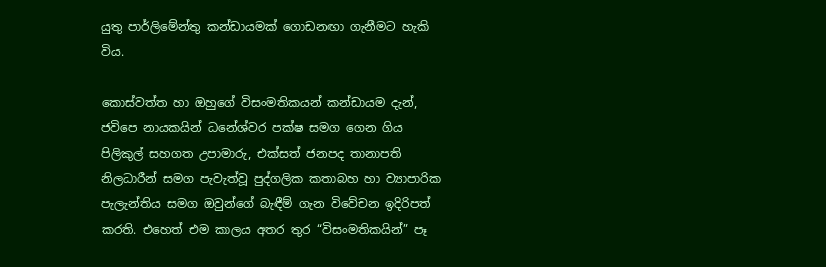යුතු පාර්ලිමේන්තු කන්ඩායමක් ගොඩනඟා ගැනීමට හැකි විය.

කොස්වත්ත හා ඔහුගේ විසංමතිකයන් කන්ඩායම දැන්, ජවිපෙ නායකයින් ධනේශ්වර පක්ෂ සමග ගෙන ගිය පිලිකුල් සහගත උපාමාරු, එක්සත් ජනපද තානාපති නිලධාරීන් සමග පැවැත්වූ පුද්ගලික කතාබහ හා ව්‍යාපාරික පැලැන්තිය සමග ඔවුන්ගේ බැඳීම් ගැන විවේචන ඉදිරිපත් කරති. එහෙත් එම කාලය අතර තුර “විසංමතිකයින්” පෑ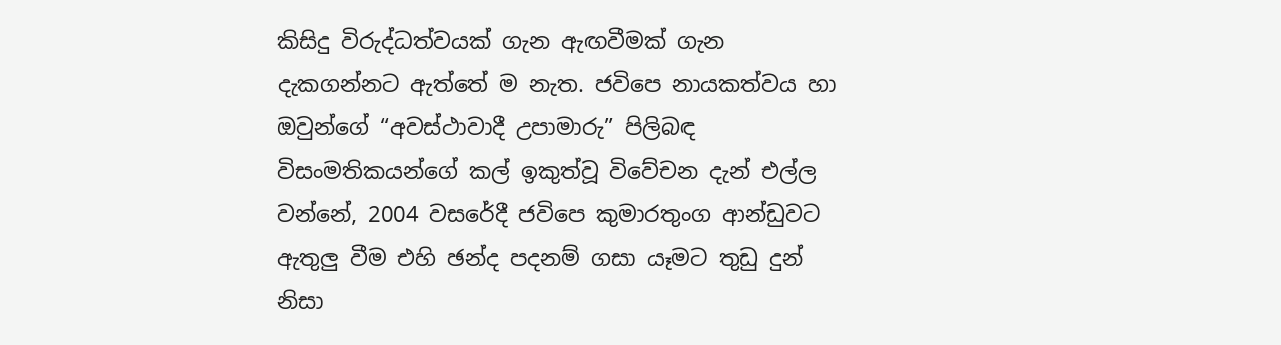කිසිදු විරුද්ධත්වයක් ගැන ඇඟවීමක් ගැන දැකගන්නට ඇත්තේ ම නැත. ජවිපෙ නායකත්වය හා ඔවුන්ගේ “අවස්ථාවාදී උපාමාරු” පිලිබඳ විසංමතිකයන්ගේ කල් ඉකුත්වූ විවේචන දැන් එල්ල වන්නේ, 2004 වසරේදී ජවිපෙ කුමාරතුංග ආන්ඩුවට ඇතුලු වීම එහි ඡන්ද පදනම් ගසා යෑමට තුඩු දුන් නිසා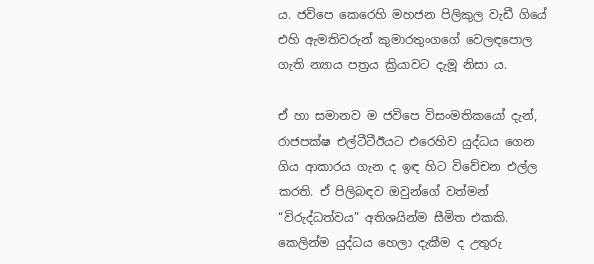ය. ජවිපෙ කෙරෙහි මහජන පිලිකුල වැඩී ගියේ එහි ඇමතිවරුන් කුමාරතුංගගේ වෙලඳපොල ගැති න්‍යාය පත්‍රය ක්‍රියාවට දැමූ නිසා ය.

ඒ හා සමානව ම ජවිපෙ විසංමතිකයෝ දැන්, රාජපක්ෂ එල්ටීටීඊයට එරෙහිව යුද්ධය ගෙන ගිය ආකාරය ගැන ද ඉඳ හිට විවේචන එල්ල කරති. ඒ පිලිබඳව ඔවුන්ගේ වත්මන් “විරුද්ධත්වය” අතිශයින්ම සීමිත එකකි. කෙලින්ම යුද්ධය හෙලා දැකීම ද උතුරු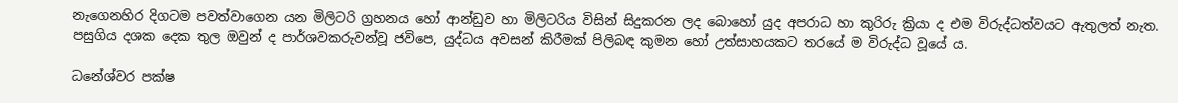නැගෙනහිර දිගටම පවත්වාගෙන යන මිලිටරි ග්‍රහනය හෝ ආන්ඩුව හා මිලිටරිය විසින් සිදුකරන ලද බොහෝ යුද අපරාධ හා කුරිරු ක්‍රියා ද එම විරුද්ධත්වයට ඇතුලත් නැත. පසුගිය දශක දෙක තුල ඔවුන් ද පාර්ශවකරුවන්වූ ජවිපෙ, යුද්ධය අවසන් කිරීමක් පිලිබඳ කුමන හෝ උත්සාහයකට තරයේ ම විරුද්ධ වූයේ ය.

ධනේශ්වර පක්ෂ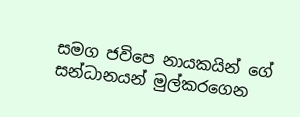සමග ජවිපෙ නායකයින් ගේ සන්ධානයන් මුල්කරගෙන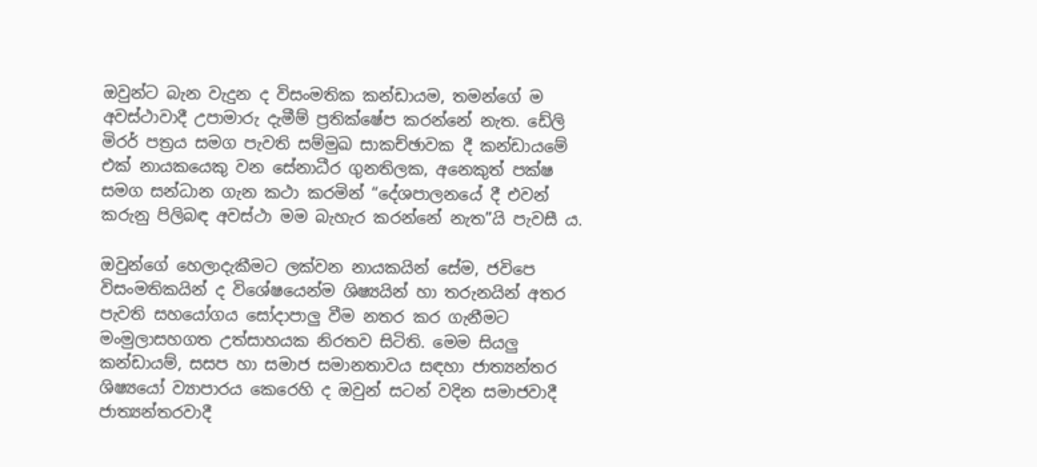ඔවුන්ට බැන වැදුන ද විසංමතික කන්ඩායම, තමන්ගේ ම අවස්ථාවාදී උපාමාරු දැමීම් ප්‍රතික්ෂේප කරන්නේ නැත. ඩේලි මිරර් පත්‍රය සමග පැවති සම්මුඛ සාකච්ඡාවක දී කන්ඩායමේ එක් නායකයෙකු වන සේනාධීර ගුනතිලක, අනෙකුත් පක්ෂ සමග සන්ධාන ගැන කථා කරමින් “දේශපාලනයේ දී එවන් කරුනු පිලිබඳ අවස්ථා මම බැහැර කරන්නේ නැත”යි පැවසී ය.

ඔවුන්ගේ හෙලාදැකීමට ලක්වන නායකයින් සේම, ජවිපෙ විසංමතිකයින් ද විශේෂයෙන්ම ශිෂ්‍යයින් හා තරුනයින් අතර පැවති සහයෝගය සෝදාපාලු වීම නතර කර ගැනීමට මංමුලාසහගත උත්සාහයක නිරතව සිටිති. මෙම සියලු කන්ඩායම්, සසප හා සමාජ සමානතාවය සඳහා ජාත්‍යන්තර ශිෂ්‍යයෝ ව්‍යාපාරය කෙරෙහි ද ඔවුන් සටන් වදින සමාජවාදී ජාත්‍යන්තරවාදී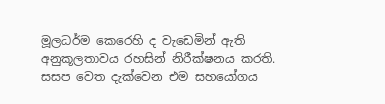මූලධර්ම කෙරෙහි ද වැඩෙමින් ඇති අනුකූලතාවය රහසින් නිරීක්ෂනය කරති. සසප වෙත දැක්වෙන එම සහයෝගය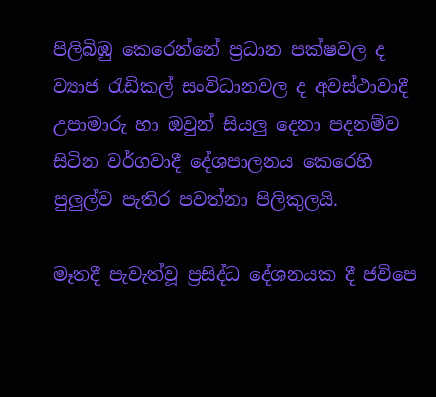පිලිබිඹු ‍කෙරෙන්නේ ප්‍රධාන පක්ෂවල ද ව්‍යාජ රැඩිකල් සංවිධානවල ද අවස්ථාවාදී උපාමාරු හා ඔවුන් සියලු දෙනා පදනම්ව සිටින වර්ගවාදී දේශපාලනය කෙරෙහි පුලුල්ව පැතිර පවත්නා පිලිකුලයි.

මෑතදී පැවැත්වූ ප්‍රසිද්ධ දේශනයක දී ජවිපෙ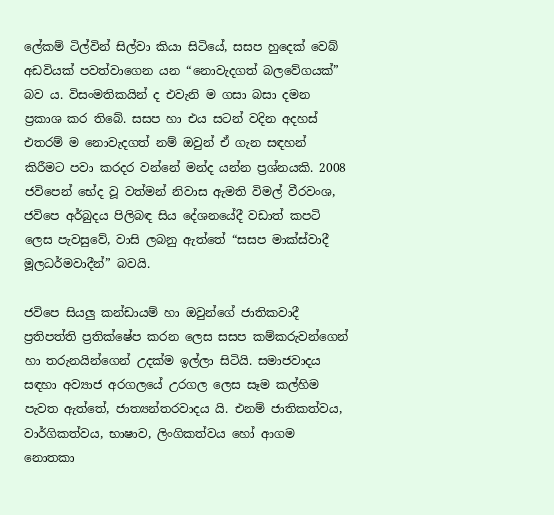ලේකම් ටිල්වින් සිල්වා කියා සිටියේ, සසප හුදෙක් වෙබ් අඩවියක් පවත්වාගෙන යන “නොවැදගත් බලවේගයක්” බව ය. විසංමතිකයින් ද එවැනි ම ගසා බසා දමන ප්‍රකාශ කර තිබේ. සසප හා එය සටන් වදින අදහස් එතරම් ම නොවැදගත් නම් ඔවුන් ඒ ගැන සඳහන් කිරීමට පවා කරදර වන්නේ මන්ද යන්න ප්‍රශ්නයකි. 2008 ජවිපෙන් භේද වූ වත්මන් නිවාස ඇමති විමල් වීරවංශ, ජවිපෙ අර්බුදය පිලිබඳ සිය දේශනයේදී වඩාත් කපටි ලෙස පැවසුවේ, වාසි ලබනු ඇත්තේ “සසප මාක්ස්වාදී මූලධර්මවාදීන්” බවයි.

ජවිපෙ සියලු කන්ඩායම් හා ඔවුන්ගේ ජාතිකවාදී ප්‍රතිපත්ති ප්‍රතික්ෂේප කරන ලෙස සසප කම්කරුවන්ගෙන් හා තරුනයින්ගෙන් උදක්ම ඉල්ලා සිටියි. සමාජවාදය සඳහා අව්‍යාජ අරගලයේ උරගල ලෙස සෑම කල්හිම පැවත ඇත්තේ, ජාත්‍යන්තරවාදය යි. එනම් ජාතිකත්වය, වාර්ගිකත්වය, භාෂාව, ලිංගිකත්වය හෝ ආගම නොතකා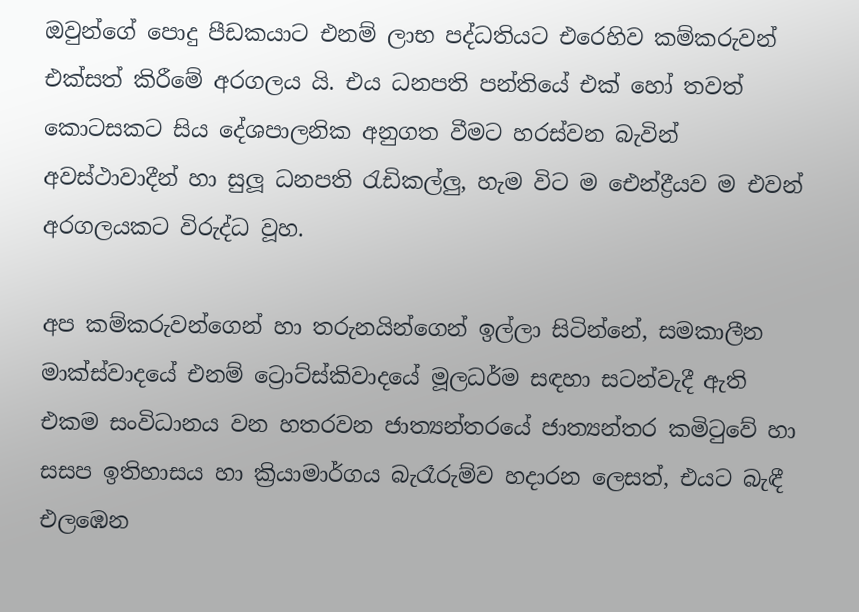ඔවුන්ගේ පොදු පීඩකයාට එනම් ලාභ පද්ධතියට එරෙහිව කම්කරුවන් එක්සත් කිරීමේ අරගලය යි. එය ධනපති පන්තියේ එක් හෝ තවත් කොටසකට සිය දේශපාලනික අනුගත වීමට හරස්වන බැවින් අවස්ථාවාදීන් හා සුලූ ධනපති රැඩිකල්ලු, හැම විට ම ඓන්ද්‍රීයව ම එවන් අරගලයකට විරුද්ධ වූහ.

අප කම්කරුවන්ගෙන් හා තරුනයින්ගෙන් ඉල්ලා සිටින්නේ, සමකාලීන මාක්ස්වාදයේ එනම් ට්‍රොට්ස්කිවාදයේ මූලධර්ම සඳහා සටන්වැදී ඇති එකම සංවිධානය වන හතරවන ජාත්‍යන්තරයේ ජාත්‍යන්තර කමිටුවේ හා සසප ඉතිහාසය හා ක්‍රියාමාර්ගය බැරෑරුම්ව හදාරන ලෙසත්, එයට බැඳී එලඹෙන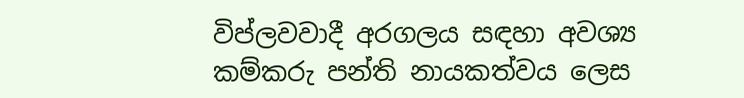විප්ලවවාදී අරගලය සඳහා අවශ්‍ය කම්කරු පන්ති නායකත්වය ලෙස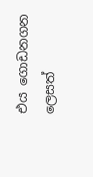එය ගොඩනගන ලෙසත්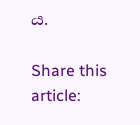ය.

Share this article: